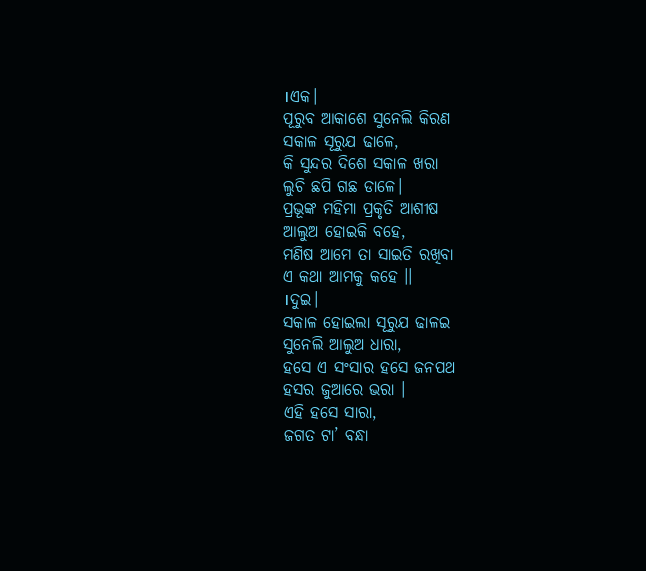।ଏକ।
ପୂରୁବ ଆକାଶେ ସୁନେଲି କିରଣ
ସକାଳ ସୂରୁଯ ଢାଳେ,
କି ସୁନ୍ଦର ଦିଶେ ସକାଳ ଖରା
ଲୁଚି ଛପି ଗଛ ଡାଳେ।
ପ୍ରଭୂଙ୍କ ମହିମା ପ୍ରକୃତି ଆଶୀଷ
ଆଲୁଅ ହୋଇକି ବହେ,
ମଣିଷ ଆମେ ତା ସାଇତି ରଖିବା
ଏ କଥା ଆମକୁ କହେ ।।
।ଦୁଇ।
ସକାଳ ହୋଇଲା ସୂରୁଯ ଢାଳଇ
ସୁନେଲି ଆଲୁଅ ଧାରା,
ହସେ ଏ ସଂସାର ହସେ ଜନପଥ
ହସର ଜୁଆରେ ଭରା ।
ଏହି ହସେ ସାରା,
ଜଗତ ଟା’ ବନ୍ଧା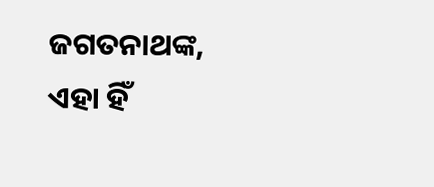ଜଗତନାଥଙ୍କ,
ଏହା ହିଁ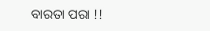ବାରତା ପରା !!